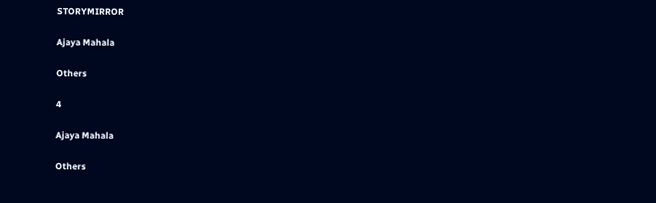STORYMIRROR

Ajaya Mahala

Others

4

Ajaya Mahala

Others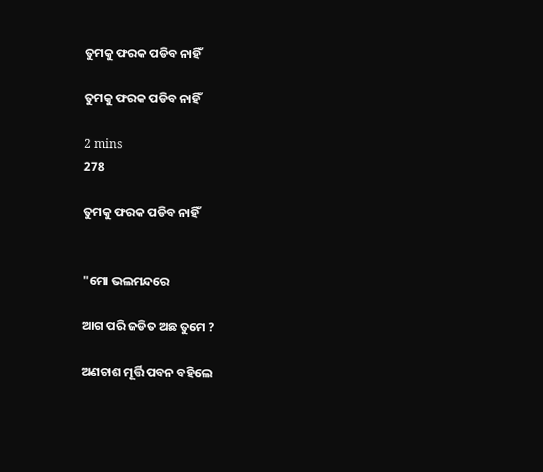ତୁମକୁ ଫରକ ପଡିବ ନାହିଁ

ତୁମକୁ ଫରକ ପଡିବ ନାହିଁ

2 mins
278

ତୁମକୁ ଫରକ ପଡିବ ନାହିଁ


"ମୋ ଭଲମନ୍ଦରେ

ଆଗ ପରି ଜଡିତ ଅଛ ତୁମେ ?

ଅଣଚାଶ ମୂର୍ତ୍ତି ପବନ ବହିଲେ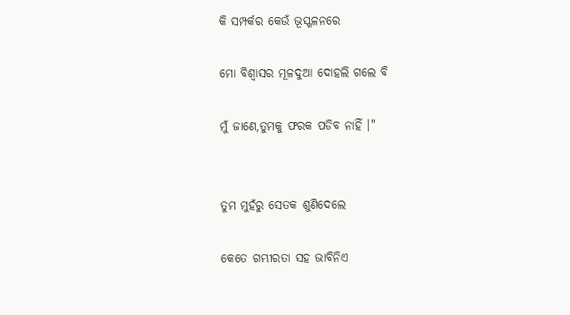କି ସମ୍ପର୍କର କେଉଁ ଭୂସ୍ଖଳନରେ

ମୋ ବିଶ୍ୱାସର ମୂଳଦୁଆ ଦୋହଲି ଗଲେ ବି

ମୁଁ ଜାଣେ,ତୁମକୁ ଫରକ ପଡିବ ନାହିଁ ।"


ତୁମ ମୁହଁରୁ ସେତକ ଶୁଣିଦେଲେ

କେତେ ଗମ୍ଭୀରତା ସହ ଭାବିନିଏ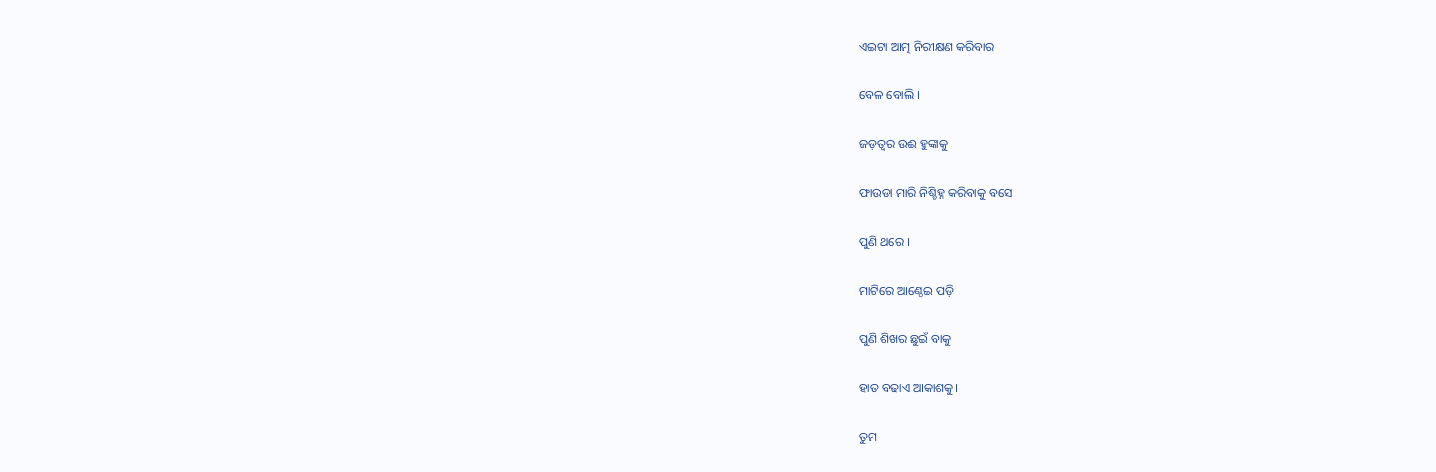ଏଇଟା ଆତ୍ମ ନିରୀକ୍ଷଣ କରିବାର

ବେଳ ବୋଲି ।

ଜଡ଼ତ୍ୱର ଉଈ ହୁଙ୍କାକୁ

ଫାଉଡା ମାରି ନିଶ୍ଚିହ୍ନ କରିବାକୁ ବସେ

ପୁଣି ଥରେ ।

ମାଟିରେ ଆଣ୍ଠେଇ ପଡ଼ି

ପୁଣି ଶିଖର ଛୁଇଁ ବାକୁ

ହାତ ବଢାଏ ଆକାଶକୁ।

ତୁମ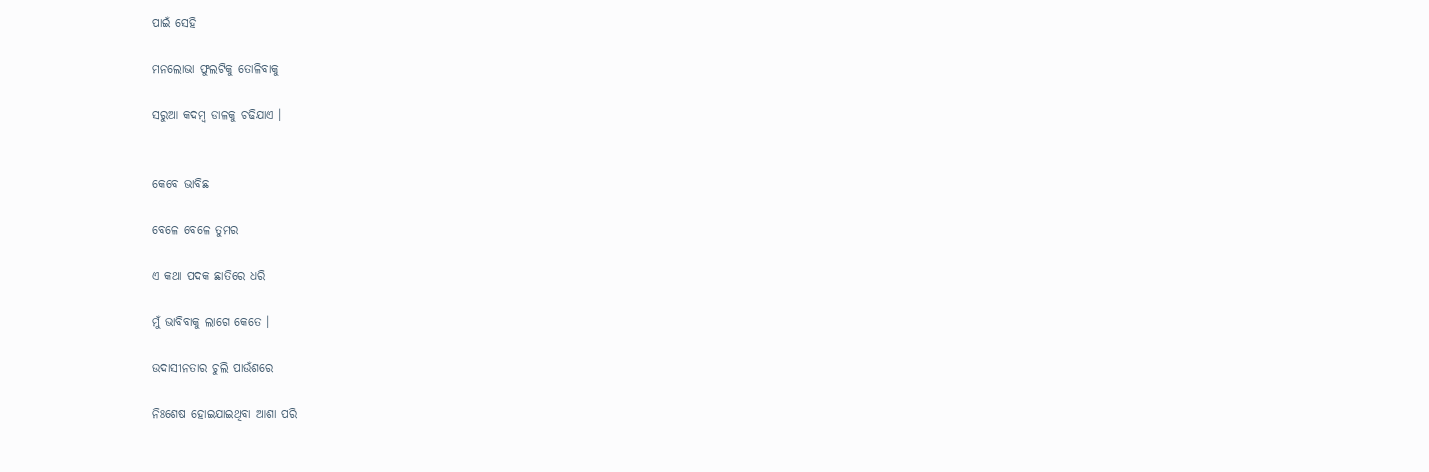ପାଇଁ ସେହି

ମନଲୋଭା ଫୁଲଟିକୁ ତୋଳିବାକୁ

ସରୁଆ କଦମ୍ବ ଡାଳକୁ ଚଢିଯାଏ ।


କେବେ ଭାବିଛ

ବେଳେ ବେଳେ ତୁମର

ଏ କଥା ପଦକ ଛାତିରେ ଧରି

ମୁଁ ଭାବିବାକୁ ଲାଗେ କେତେ ।

ଉଦାସୀନତାର ଚୁଲି ପାଉଁଶରେ

ନିଃଶେଷ ହୋଇଯାଇଥିବା ଆଶା ପରି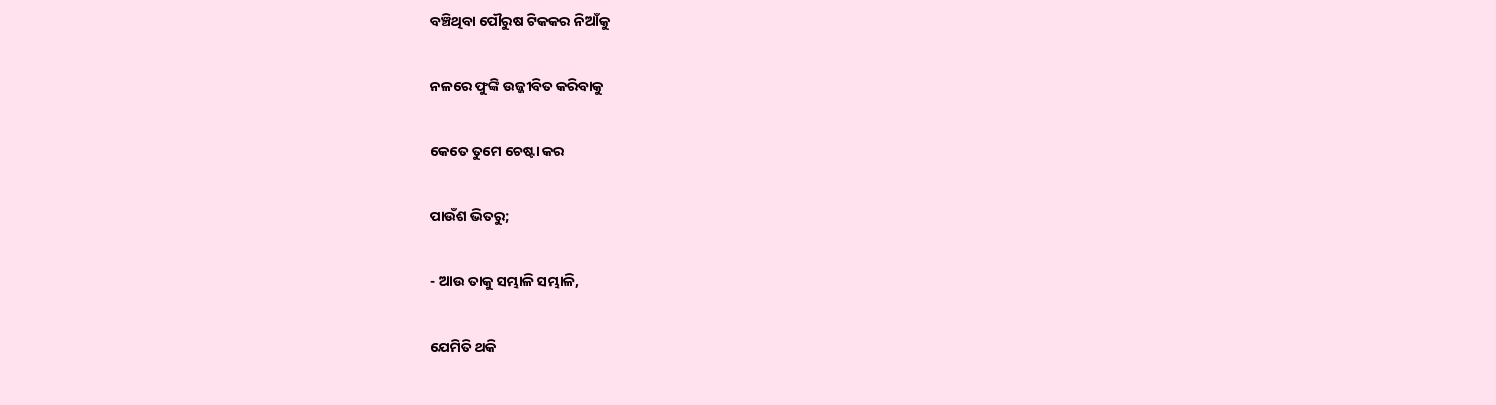ବଞ୍ଚିଥିବା ପୌରୁଷ ଟିକକର ନିଆଁକୁ

ନଳରେ ଫୁଙ୍କି ଉଜ୍ଜୀବିତ କରିବାକୁ

କେତେ ତୁମେ ଚେଷ୍ଟା କର

ପାଉଁଶ ଭିତରୁ;

- ଆଉ ତାକୁ ସମ୍ଭାଳି ସମ୍ଭାଳି,

ଯେମିତି ଥକି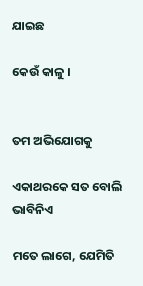ଯାଇଛ

କେଉଁ କାଳୁ ।


ତମ ଅଭିଯୋଗକୁ

ଏକାଥରକେ ସତ ବୋଲି ଭାବିନିଏ

ମତେ ଲାଗେ, ଯେମିତି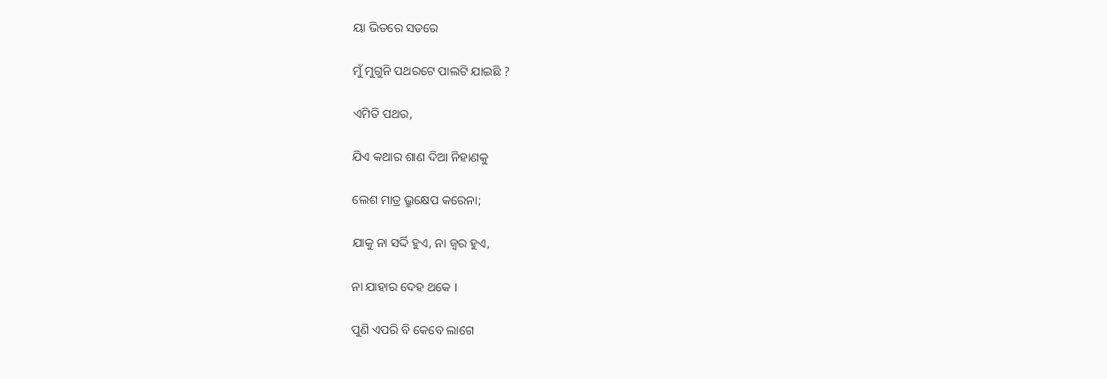ୟା ଭିତରେ ସତରେ

ମୁଁ ମୁଗୁନି ପଥରଟେ ପାଲଟି ଯାଇଛି ?

ଏମିତି ପଥର,

ଯିଏ କଥାର ଶାଣ ଦିଆ ନିହାଣକୁ

ଲେଶ ମାତ୍ର ଭ୍ରୁକ୍ଷେପ କରେନା;

ଯାକୁ ନା ସର୍ଦ୍ଦି ହୁଏ, ନା ଜ୍ୱର ହୁଏ,

ନା ଯାହାର ଦେହ ଥକେ ।

ପୁଣି ଏପରି ବି କେବେ ଲାଗେ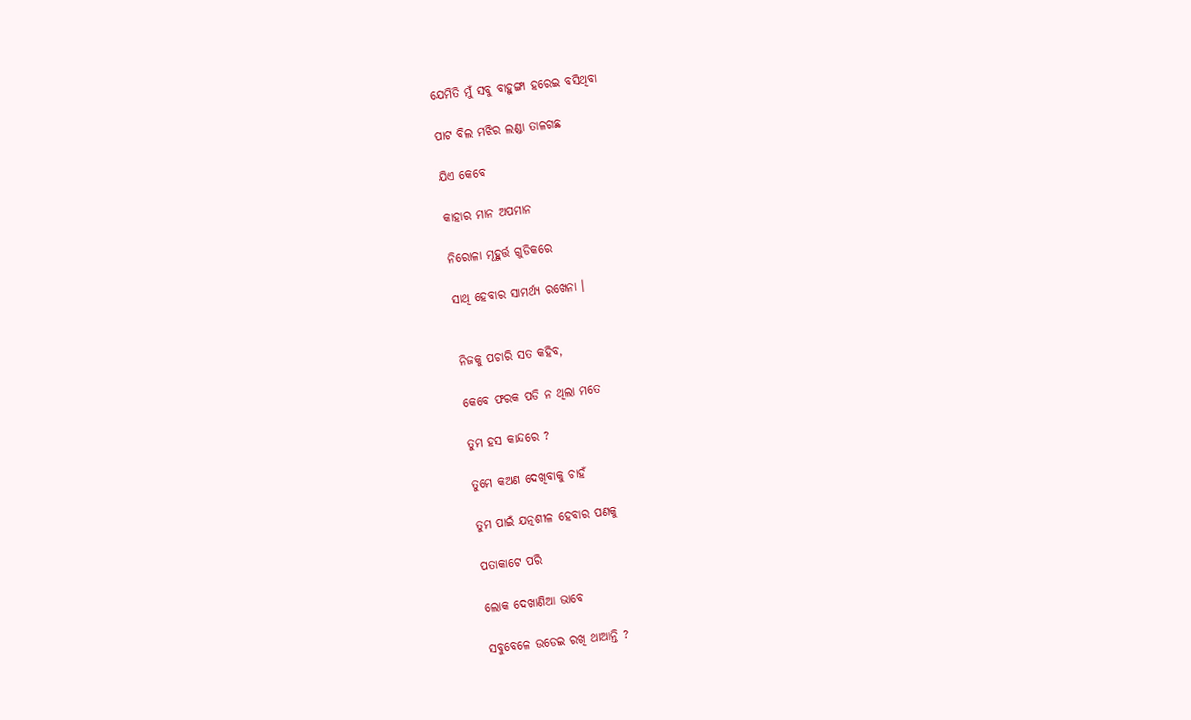ଯେମିତି ମୁଁ ସବୁ ବାହୁଙ୍ଗା ହରେଇ ବସିଥିବା

ପାଟ ବିଲ ମଝିର ଲଣ୍ଡା ତାଳଗଛ

ଯିଏ କେବେ

କାହାର ମାନ ଅପମାନ

ନିରୋଳା ମୂହୁର୍ତ୍ତ ଗୁଡିକରେ

ସାଥି ହେବାର ସାମର୍ଥ୍ୟ ରଖେନା ।


ନିଜକୁ ପଚାରି ସତ କହିବ,

କେବେ ଫରକ ପଡି ନ ଥିଲା ମତେ

ତୁମ ହସ କାନ୍ଦରେ ?

ତୁମେ କଅଣ ଦେଖିବାକୁ ଚାହଁ

ତୁମ ପାଇଁ ଯତ୍ନଶୀଳ ହେବାର ପଣକୁ

ପତାକାଟେ ପରି

ଲୋକ ଦେଖାଣିଆ ଭାବେ

ସବୁବେଳେ ଉଡେଇ ରଖି ଥାଆନ୍ତି ?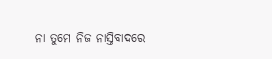ନା ତୁମେ ନିଜ ନାସ୍ତିବାଦରେ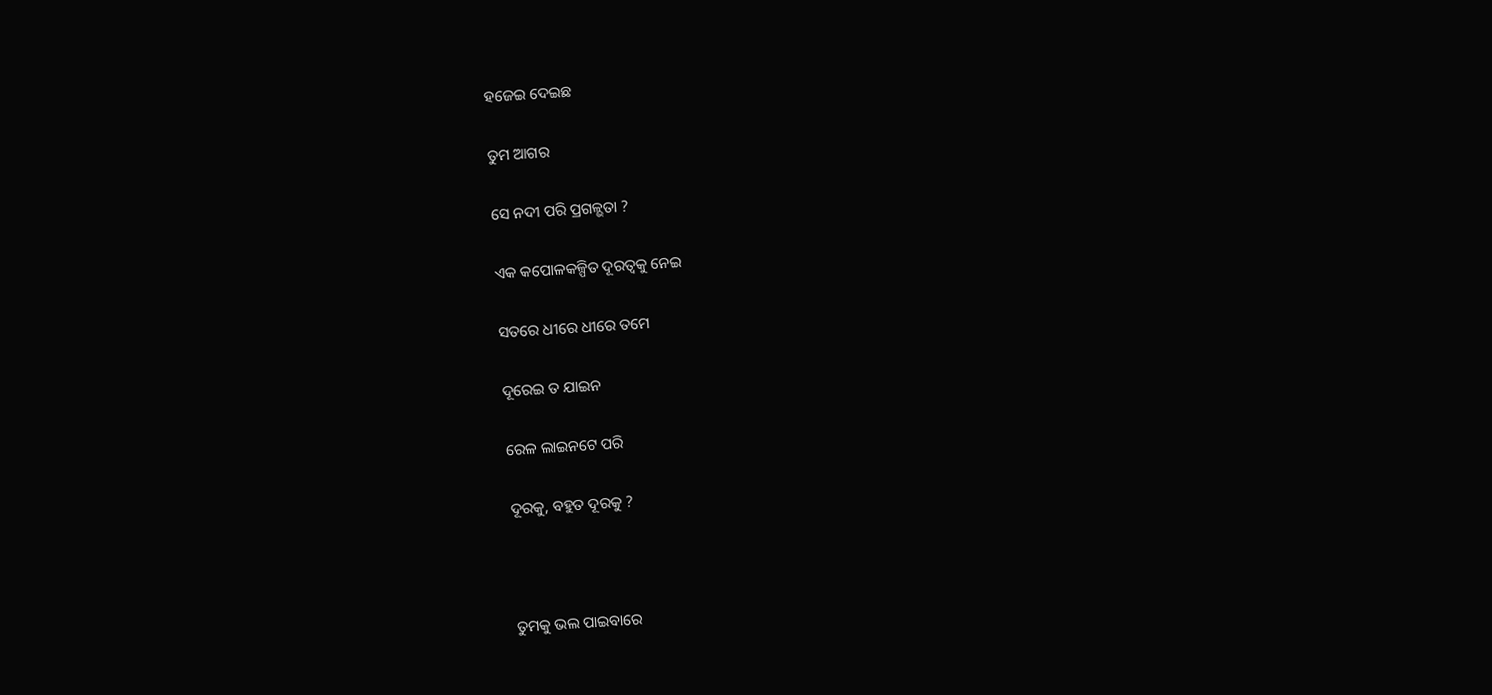ହଜେଇ ଦେଇଛ

ତୁମ ଆଗର

ସେ ନଦୀ ପରି ପ୍ରଗଳ୍ଭତା ?

ଏକ କପୋଳକଳ୍ପିତ ଦୂରତ୍ୱକୁ ନେଇ

ସତରେ ଧୀରେ ଧୀରେ ତମେ

ଦୂରେଇ ତ ଯାଇନ

ରେଳ ଲାଇନଟେ ପରି

ଦୂରକୁ, ବହୁତ ଦୂରକୁ ?



ତୁମକୁ ଭଲ ପାଇବାରେ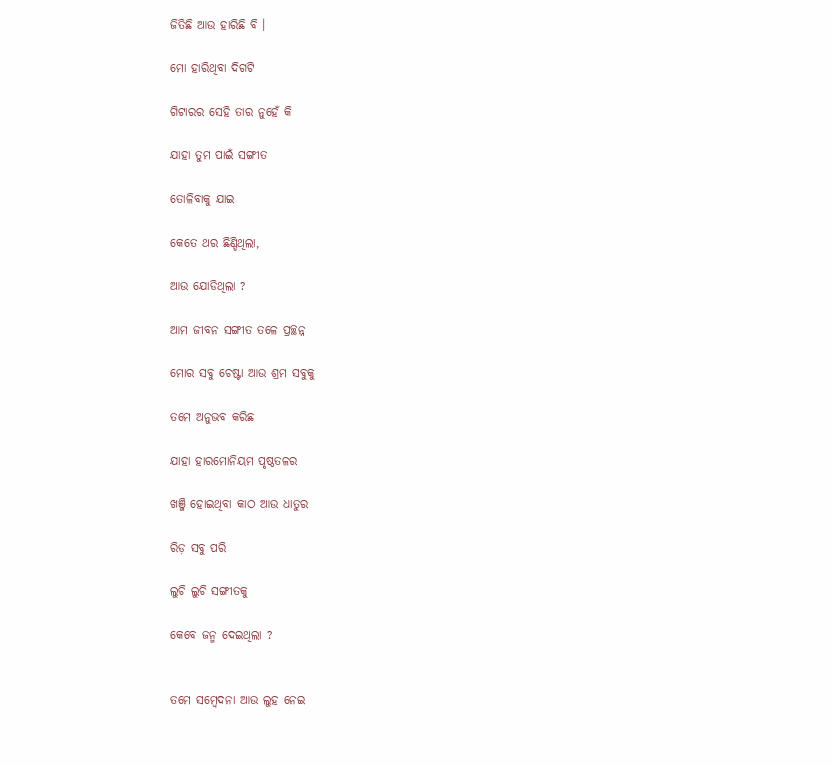ଜିତିଛି ଆଉ ହାରିଛି ବି ।

ମୋ ହାରିଥିବା ଦିଗଟି

ଗିଟାରର ସେହି ତାର ନୁହେଁ କି

ଯାହା ତୁମ ପାଇଁ ସଙ୍ଗୀତ

ତୋଳିବାକୁ ଯାଇ

କେତେ ଥର ଛିଣ୍ଡିଥିଲା,

ଆଉ ଯୋଡିଥିଲା ?

ଆମ ଜୀବନ ସଙ୍ଗୀତ ତଳେ ପ୍ରଚ୍ଛନ୍ନ

ମୋର ସବୁ ଚେଷ୍ଟା ଆଉ ଶ୍ରମ ସବୁକୁ

ତମେ ଅନୁଭବ କରିଛ

ଯାହା ହାରମୋନିୟମ ପୃଷ୍ଠତଳର

ଖଞ୍ଜି ହୋଇଥିବା କାଠ ଆଉ ଧାତୁର

ରିଡ଼ ସବୁ ପରି

ଲୁଚି ଲୁଚି ସଙ୍ଗୀତକୁ

କେବେ ଜନ୍ମ ଦେଇଥିଲା ?


ତମେ ସମ୍ବେଦନା ଆଉ ଲୁହ ନେଇ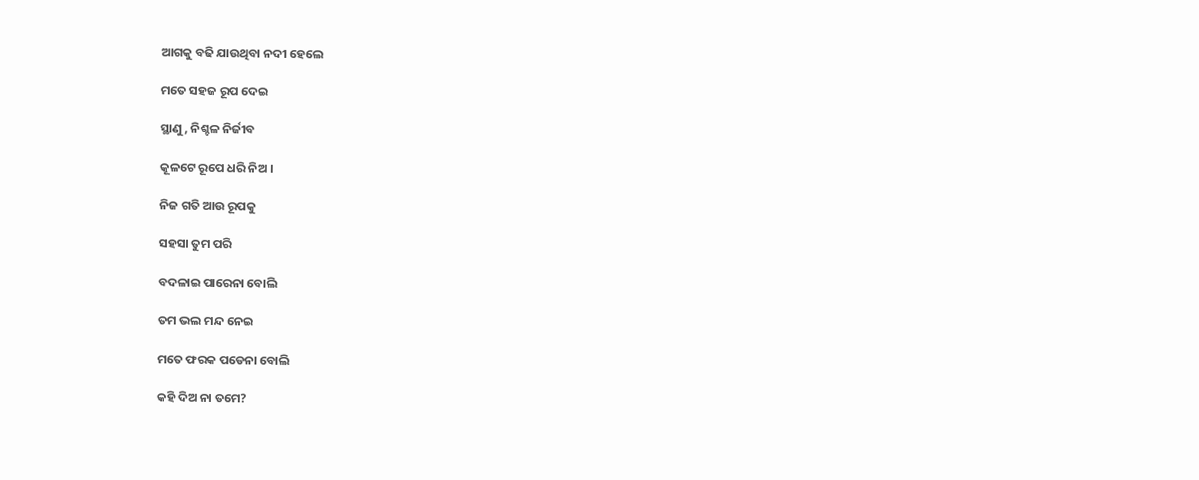ଆଗକୁ ବଢି ଯାଉଥିବା ନଦୀ ହେଲେ

ମତେ ସହଜ ରୂପ ଦେଇ

ସ୍ଥାଣୁ, ନିଶ୍ଚଳ ନିର୍ଜୀବ

କୂଳଟେ ରୂପେ ଧରି ନିଅ ।

ନିଜ ଗତି ଆଉ ରୂପକୁ

ସହସା ତୁମ ପରି

ବଦଳାଇ ପାରେନା ବୋଲି

ତମ ଭଲ ମନ୍ଦ ନେଇ

ମତେ ଫରକ ପଡେନା ବୋଲି

କହି ଦିଅ ନା ତମେ?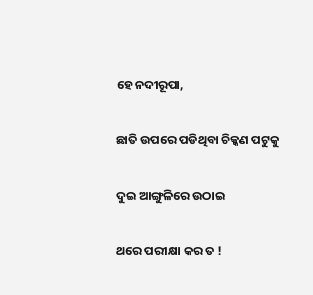ହେ ନଦୀରୂପା,

ଛାତି ଉପରେ ପଡିଥିବା ଚିକ୍କଣ ପଟୁକୁ

ଦୁଇ ଆଙ୍ଗୁଳିରେ ଉଠାଇ

ଥରେ ପରୀକ୍ଷା କର ତ !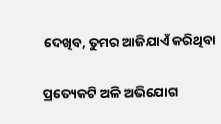ଦେଖିବ, ତୁମର ଆଜିଯାଏଁ କରିଥିବା

ପ୍ରତ୍ୟେକଟି ଅଳି ଅଭିଯୋଗ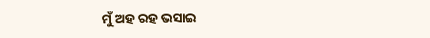ମୁଁ ଅହ ରହ ଭସାଇ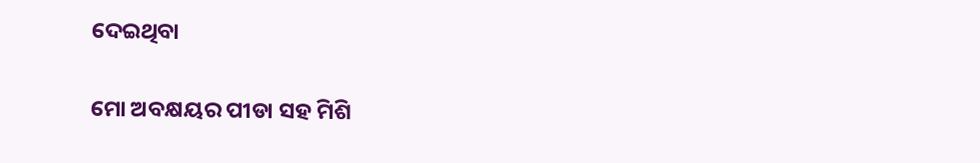ଦେଇଥିବା

ମୋ ଅବକ୍ଷୟର ପୀଡା ସହ ମିଶି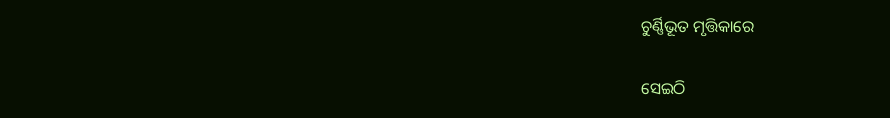ଚୁର୍ଣ୍ଣିଭୂତ ମୃତ୍ତିକାରେ

ସେଇଠି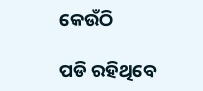କେଉଁଠି

ପଡି ରହିଥିବେ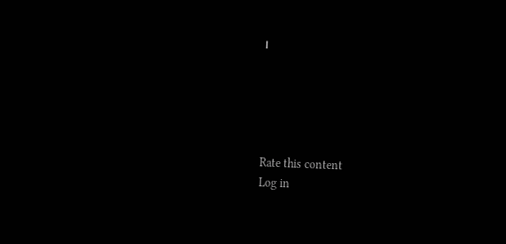।





Rate this content
Log in